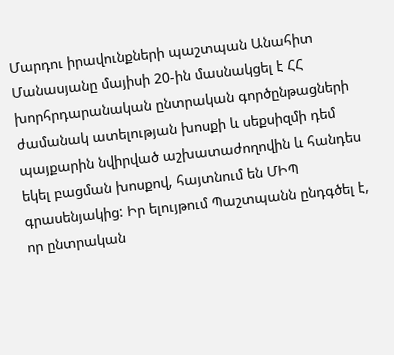Մարդու իրավունքների պաշտպան Անահիտ Մանասյանը մայիսի 20-ին մասնակցել է ՀՀ խորհրդարանական ընտրական գործընթացների ժամանակ ատելության խոսքի և սեքսիզմի դեմ պայքարին նվիրված աշխատաժողովին և հանդես եկել բացման խոսքով, հայտնում են ՄԻՊ գրասենյակից: Իր ելույթում Պաշտպանն ընդգծել է, որ ընտրական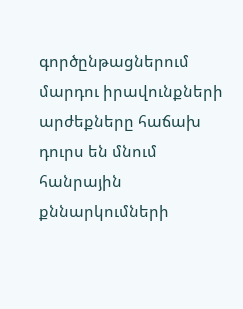գործընթացներում մարդու իրավունքների արժեքները հաճախ դուրս են մնում հանրային քննարկումների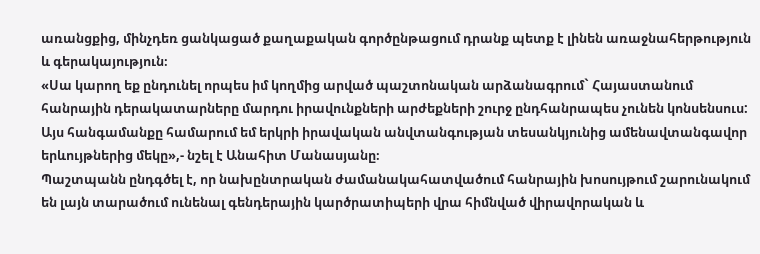առանցքից, մինչդեռ ցանկացած քաղաքական գործընթացում դրանք պետք է լինեն առաջնահերթություն և գերակայություն։
«Սա կարող եք ընդունել որպես իմ կողմից արված պաշտոնական արձանագրում` Հայաստանում հանրային դերակատարները մարդու իրավունքների արժեքների շուրջ ընդհանրապես չունեն կոնսենսուս: Այս հանգամանքը համարում եմ երկրի իրավական անվտանգության տեսանկյունից ամենավտանգավոր երևույթներից մեկը»,- նշել է Անահիտ Մանասյանը։
Պաշտպանն ընդգծել է, որ նախընտրական ժամանակահատվածում հանրային խոսույթում շարունակում են լայն տարածում ունենալ գենդերային կարծրատիպերի վրա հիմնված վիրավորական և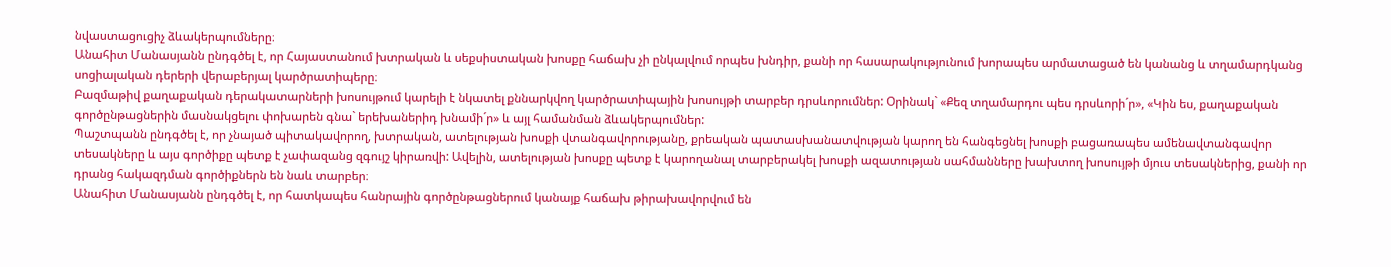նվաստացուցիչ ձևակերպումները։
Անահիտ Մանասյանն ընդգծել է, որ Հայաստանում խտրական և սեքսիստական խոսքը հաճախ չի ընկալվում որպես խնդիր, քանի որ հասարակությունում խորապես արմատացած են կանանց և տղամարդկանց սոցիալական դերերի վերաբերյալ կարծրատիպերը։
Բազմաթիվ քաղաքական դերակատարների խոսույթում կարելի է նկատել քննարկվող կարծրատիպային խոսույթի տարբեր դրսևորումներ: Օրինակ` «Քեզ տղամարդու պես դրսևորի´ր», «Կին ես, քաղաքական գործընթացներին մասնակցելու փոխարեն գնա` երեխաներիդ խնամի´ր» և այլ համանման ձևակերպումներ:
Պաշտպանն ընդգծել է, որ չնայած պիտակավորող, խտրական, ատելության խոսքի վտանգավորությանը, քրեական պատասխանատվության կարող են հանգեցնել խոսքի բացառապես ամենավտանգավոր տեսակները և այս գործիքը պետք է չափազանց զգույշ կիրառվի: Ավելին, ատելության խոսքը պետք է կարողանալ տարբերակել խոսքի ազատության սահմանները խախտող խոսույթի մյուս տեսակներից, քանի որ դրանց հակազդման գործիքներն են նաև տարբեր։
Անահիտ Մանասյանն ընդգծել է, որ հատկապես հանրային գործընթացներում կանայք հաճախ թիրախավորվում են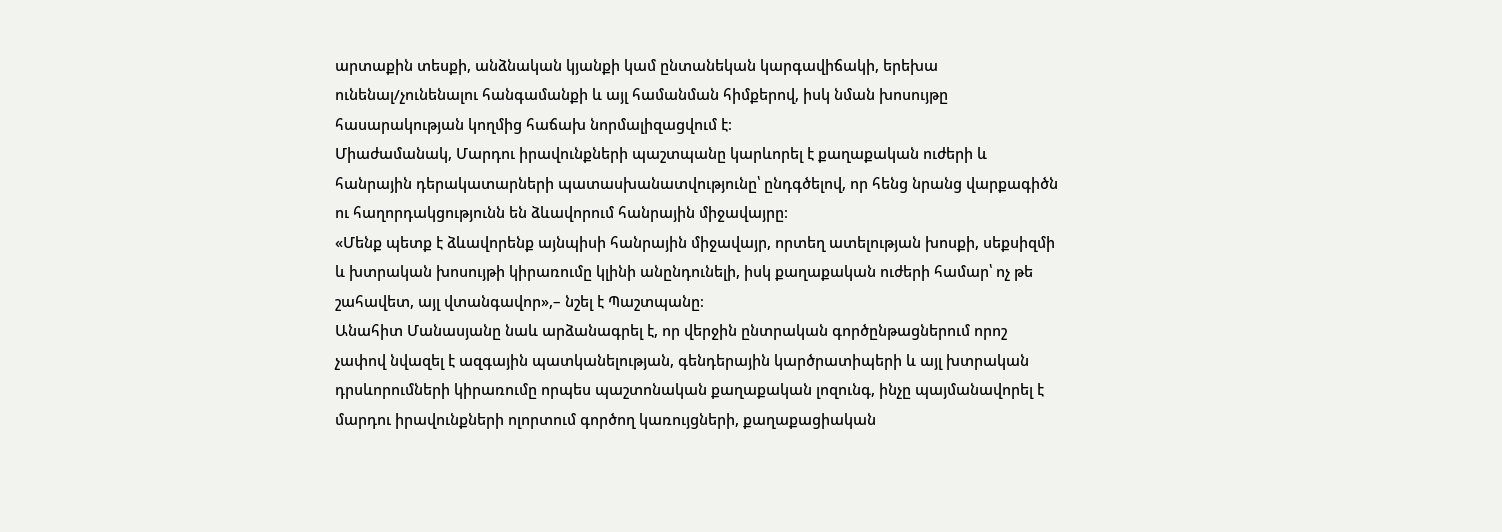արտաքին տեսքի, անձնական կյանքի կամ ընտանեկան կարգավիճակի, երեխա ունենալ/չունենալու հանգամանքի և այլ համանման հիմքերով, իսկ նման խոսույթը հասարակության կողմից հաճախ նորմալիզացվում է։
Միաժամանակ, Մարդու իրավունքների պաշտպանը կարևորել է քաղաքական ուժերի և հանրային դերակատարների պատասխանատվությունը՝ ընդգծելով, որ հենց նրանց վարքագիծն ու հաղորդակցությունն են ձևավորում հանրային միջավայրը։
«Մենք պետք է ձևավորենք այնպիսի հանրային միջավայր, որտեղ ատելության խոսքի, սեքսիզմի և խտրական խոսույթի կիրառումը կլինի անընդունելի, իսկ քաղաքական ուժերի համար՝ ոչ թե շահավետ, այլ վտանգավոր»,– նշել է Պաշտպանը։
Անահիտ Մանասյանը նաև արձանագրել է, որ վերջին ընտրական գործընթացներում որոշ չափով նվազել է ազգային պատկանելության, գենդերային կարծրատիպերի և այլ խտրական դրսևորումների կիրառումը որպես պաշտոնական քաղաքական լոզունգ, ինչը պայմանավորել է մարդու իրավունքների ոլորտում գործող կառույցների, քաղաքացիական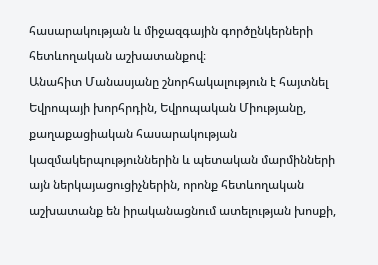հասարակության և միջազգային գործընկերների հետևողական աշխատանքով։
Անահիտ Մանասյանը շնորհակալություն է հայտնել Եվրոպայի խորհրդին, Եվրոպական Միությանը, քաղաքացիական հասարակության կազմակերպություններին և պետական մարմինների այն ներկայացուցիչներին, որոնք հետևողական աշխատանք են իրականացնում ատելության խոսքի,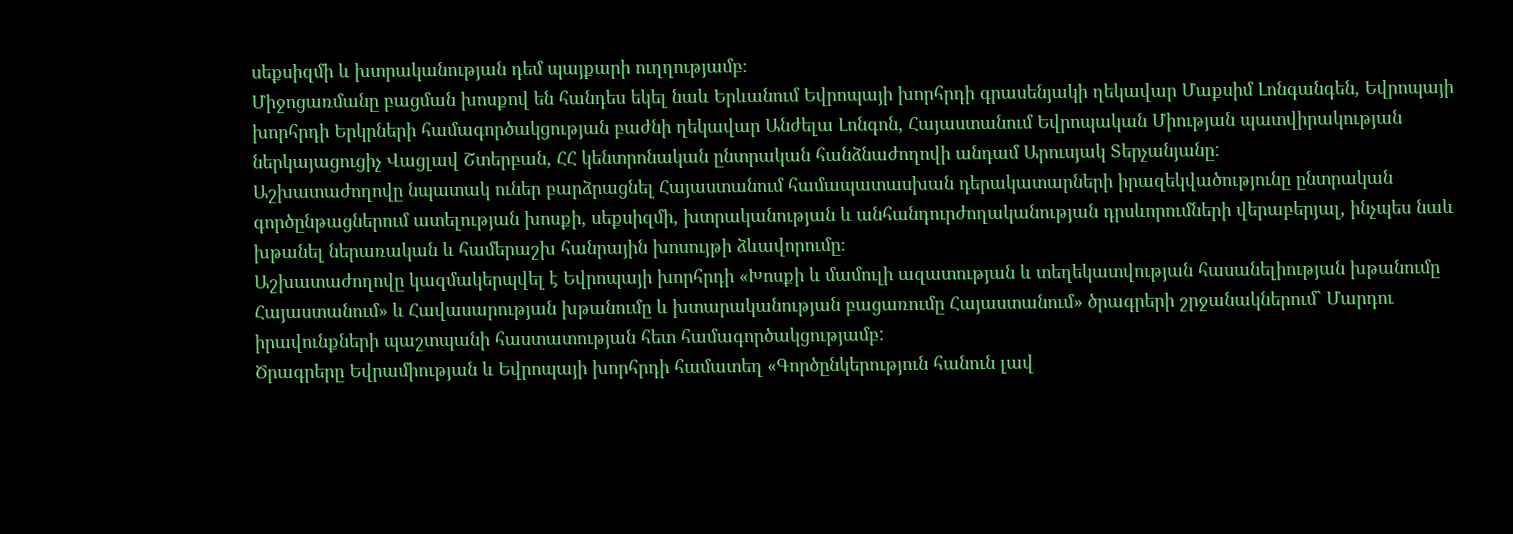սեքսիզմի և խտրականության դեմ պայքարի ուղղությամբ։
Միջոցառմանը բացման խոսքով են հանդես եկել նաև Երևանում Եվրոպայի խորհրդի գրասենյակի ղեկավար Մաքսիմ Լոնգանգեն, Եվրոպայի խորհրդի Երկրների համագործակցության բաժնի ղեկավար Անժելա Լոնգոն, Հայաստանում Եվրոպական Միության պատվիրակության ներկայացուցիչ Վացլավ Շտերբան, ՀՀ կենտրոնական ընտրական հանձնաժողովի անդամ Արուսյակ Տերչանյանը:
Աշխատաժողովը նպատակ ուներ բարձրացնել Հայաստանում համապատասխան դերակատարների իրազեկվածությունը ընտրական գործընթացներում ատելության խոսքի, սեքսիզմի, խտրականության և անհանդուրժողականության դրսևորումների վերաբերյալ, ինչպես նաև խթանել ներառական և համերաշխ հանրային խոսույթի ձևավորումը։
Աշխատաժողովը կազմակերպվել է Եվրոպայի խորհրդի «Խոսքի և մամուլի ազատության և տեղեկատվության հասանելիության խթանումը Հայաստանում» և Հավասարության խթանումը և խտարականության բացառումը Հայաստանում» ծրագրերի շրջանակներում` Մարդու իրավունքների պաշտպանի հաստատության հետ համագործակցությամբ:
Ծրագրերը Եվրամիության և Եվրոպայի խորհրդի համատեղ «Գործընկերություն հանուն լավ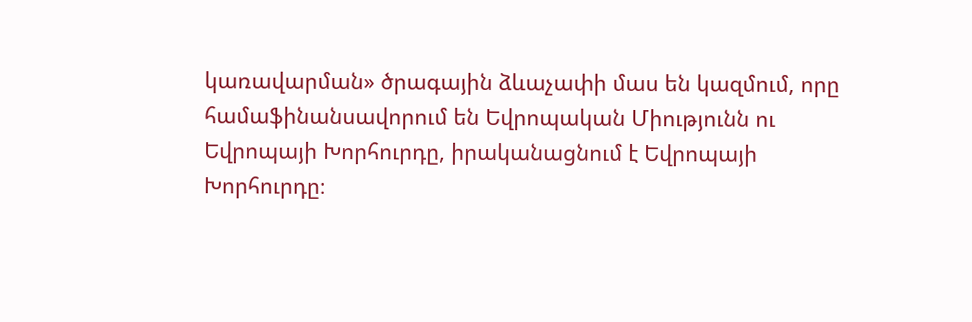կառավարման» ծրագային ձևաչափի մաս են կազմում, որը համաֆինանսավորում են Եվրոպական Միությունն ու Եվրոպայի Խորհուրդը, իրականացնում է Եվրոպայի Խորհուրդը։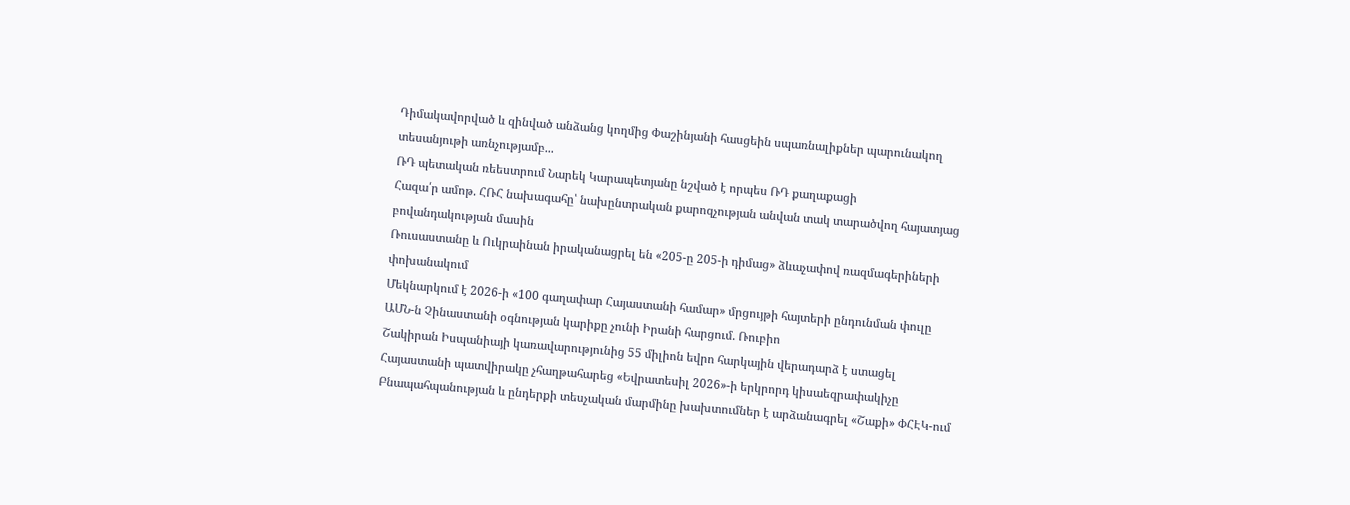Դիմակավորված և զինված անձանց կողմից Փաշինյանի հասցեին սպառնալիքներ պարունակող տեսանյութի առնչությամբ...
ՌԴ պետական ռեեստրում Նարեկ Կարապետյանը նշված է որպես ՌԴ քաղաքացի
Հազա՛ր ամոթ. ՀՌՀ նախագահը՝ նախընտրական քարոզչության անվան տակ տարածվող հայատյաց բովանդակության մասին
Ռուսաստանը և Ուկրաինան իրականացրել են «205-ը 205-ի դիմաց» ձևաչափով ռազմագերիների փոխանակում
Մեկնարկում է 2026-ի «100 գաղափար Հայաստանի համար» մրցույթի հայտերի ընդունման փուլը
ԱՄՆ-ն Չինաստանի օգնության կարիքը չունի Իրանի հարցում. Ռուբիո
Շակիրան Իսպանիայի կառավարությունից 55 միլիոն եվրո հարկային վերադարձ է ստացել
Հայաստանի պատվիրակը չհաղթահարեց «Եվրատեսիլ 2026»-ի երկրորդ կիսաեզրափակիչը
Բնապահպանության և ընդերքի տեսչական մարմինը խախտումներ է արձանագրել «Շաքի» ՓՀԷԿ-ում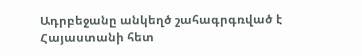Ադրբեջանը անկեղծ շահագրգռված է Հայաստանի հետ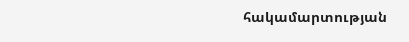հակամարտության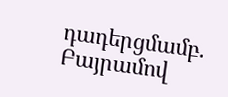դադերցմամբ. Բայրամով